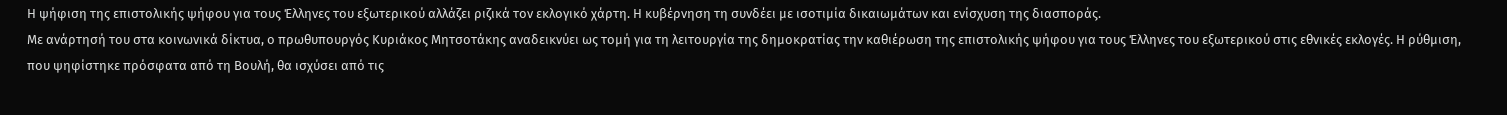Η ψήφιση της επιστολικής ψήφου για τους Έλληνες του εξωτερικού αλλάζει ριζικά τον εκλογικό χάρτη. Η κυβέρνηση τη συνδέει με ισοτιμία δικαιωμάτων και ενίσχυση της διασποράς.
Με ανάρτησή του στα κοινωνικά δίκτυα, ο πρωθυπουργός Κυριάκος Μητσοτάκης αναδεικνύει ως τομή για τη λειτουργία της δημοκρατίας την καθιέρωση της επιστολικής ψήφου για τους Έλληνες του εξωτερικού στις εθνικές εκλογές. Η ρύθμιση, που ψηφίστηκε πρόσφατα από τη Βουλή, θα ισχύσει από τις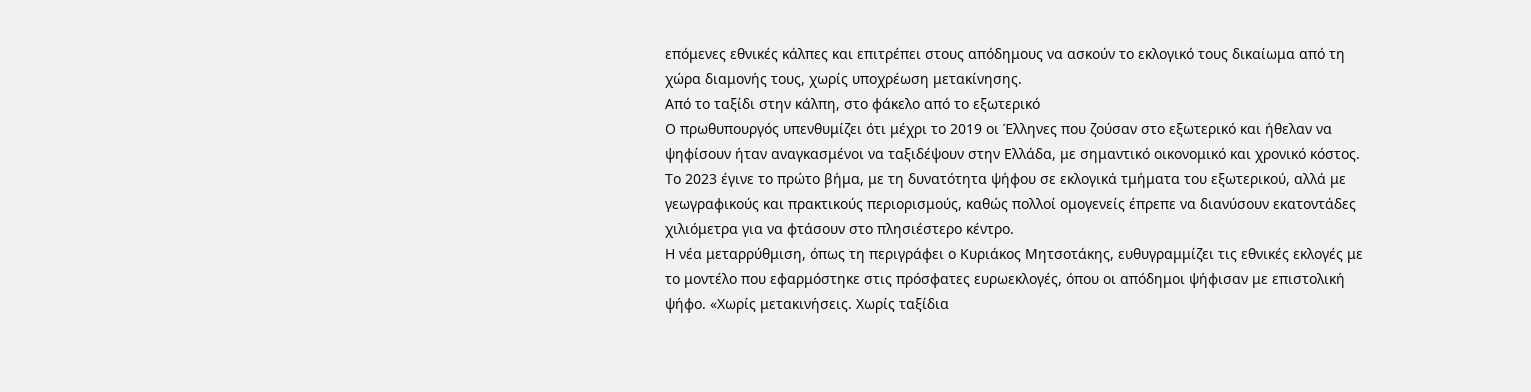επόμενες εθνικές κάλπες και επιτρέπει στους απόδημους να ασκούν το εκλογικό τους δικαίωμα από τη χώρα διαμονής τους, χωρίς υποχρέωση μετακίνησης.
Από το ταξίδι στην κάλπη, στο φάκελο από το εξωτερικό
Ο πρωθυπουργός υπενθυμίζει ότι μέχρι το 2019 οι Έλληνες που ζούσαν στο εξωτερικό και ήθελαν να ψηφίσουν ήταν αναγκασμένοι να ταξιδέψουν στην Ελλάδα, με σημαντικό οικονομικό και χρονικό κόστος. Το 2023 έγινε το πρώτο βήμα, με τη δυνατότητα ψήφου σε εκλογικά τμήματα του εξωτερικού, αλλά με γεωγραφικούς και πρακτικούς περιορισμούς, καθώς πολλοί ομογενείς έπρεπε να διανύσουν εκατοντάδες χιλιόμετρα για να φτάσουν στο πλησιέστερο κέντρο.
Η νέα μεταρρύθμιση, όπως τη περιγράφει ο Κυριάκος Μητσοτάκης, ευθυγραμμίζει τις εθνικές εκλογές με το μοντέλο που εφαρμόστηκε στις πρόσφατες ευρωεκλογές, όπου οι απόδημοι ψήφισαν με επιστολική ψήφο. «Χωρίς μετακινήσεις. Χωρίς ταξίδια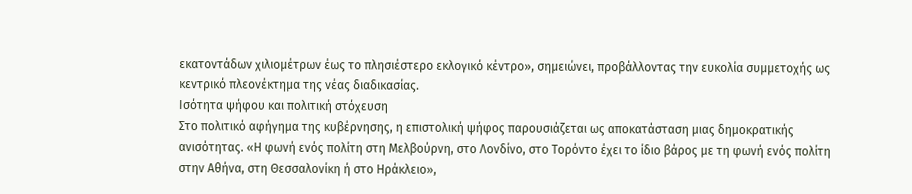εκατοντάδων χιλιομέτρων έως το πλησιέστερο εκλογικό κέντρο», σημειώνει, προβάλλοντας την ευκολία συμμετοχής ως κεντρικό πλεονέκτημα της νέας διαδικασίας.
Ισότητα ψήφου και πολιτική στόχευση
Στο πολιτικό αφήγημα της κυβέρνησης, η επιστολική ψήφος παρουσιάζεται ως αποκατάσταση μιας δημοκρατικής ανισότητας. «Η φωνή ενός πολίτη στη Μελβούρνη, στο Λονδίνο, στο Τορόντο έχει το ίδιο βάρος με τη φωνή ενός πολίτη στην Αθήνα, στη Θεσσαλονίκη ή στο Ηράκλειο»,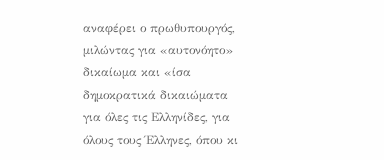αναφέρει ο πρωθυπουργός, μιλώντας για «αυτονόητο» δικαίωμα και «ίσα δημοκρατικά δικαιώματα για όλες τις Ελληνίδες, για όλους τους Έλληνες, όπου κι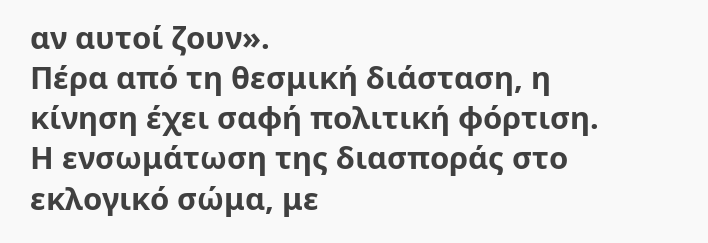αν αυτοί ζουν».
Πέρα από τη θεσμική διάσταση, η κίνηση έχει σαφή πολιτική φόρτιση. Η ενσωμάτωση της διασποράς στο εκλογικό σώμα, με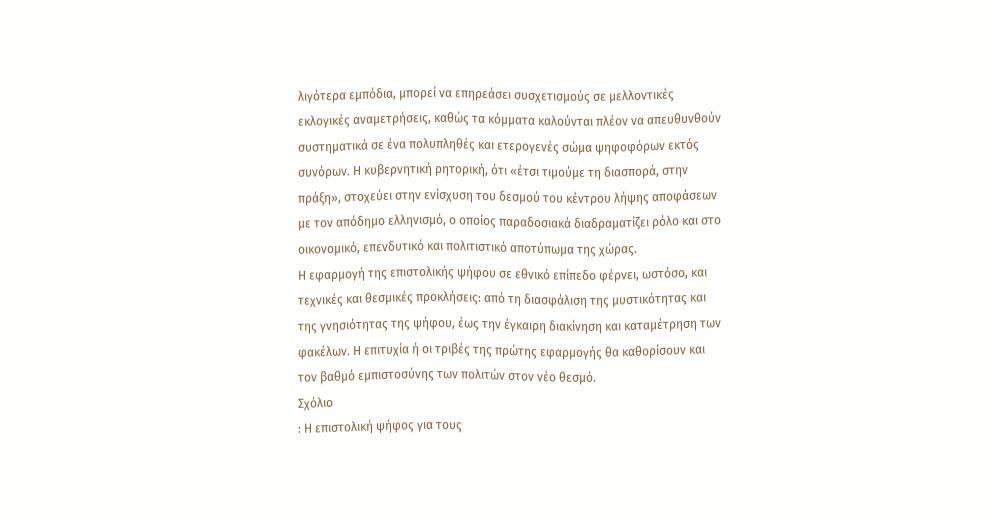λιγότερα εμπόδια, μπορεί να επηρεάσει συσχετισμούς σε μελλοντικές εκλογικές αναμετρήσεις, καθώς τα κόμματα καλούνται πλέον να απευθυνθούν συστηματικά σε ένα πολυπληθές και ετερογενές σώμα ψηφοφόρων εκτός συνόρων. Η κυβερνητική ρητορική, ότι «έτσι τιμούμε τη διασπορά, στην πράξη», στοχεύει στην ενίσχυση του δεσμού του κέντρου λήψης αποφάσεων με τον απόδημο ελληνισμό, ο οποίος παραδοσιακά διαδραματίζει ρόλο και στο οικονομικό, επενδυτικό και πολιτιστικό αποτύπωμα της χώρας.
Η εφαρμογή της επιστολικής ψήφου σε εθνικό επίπεδο φέρνει, ωστόσο, και τεχνικές και θεσμικές προκλήσεις: από τη διασφάλιση της μυστικότητας και της γνησιότητας της ψήφου, έως την έγκαιρη διακίνηση και καταμέτρηση των φακέλων. Η επιτυχία ή οι τριβές της πρώτης εφαρμογής θα καθορίσουν και τον βαθμό εμπιστοσύνης των πολιτών στον νέο θεσμό.
Σχόλιο
: Η επιστολική ψήφος για τους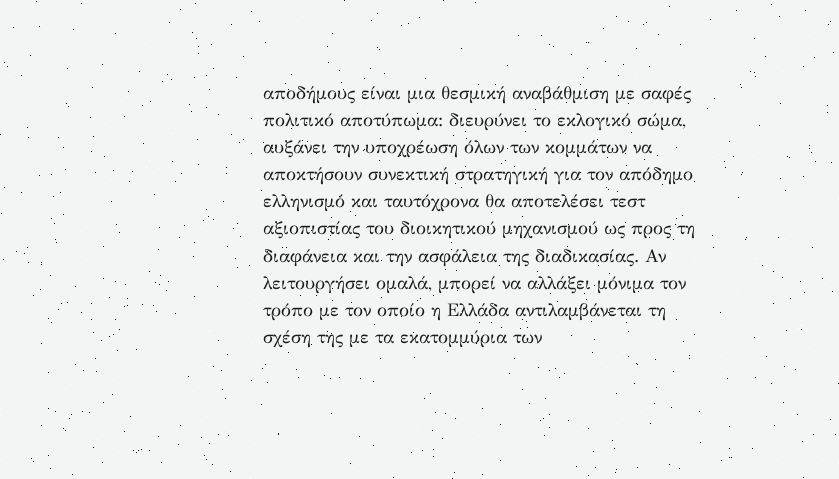αποδήμους είναι μια θεσμική αναβάθμιση με σαφές πολιτικό αποτύπωμα: διευρύνει το εκλογικό σώμα, αυξάνει την υποχρέωση όλων των κομμάτων να αποκτήσουν συνεκτική στρατηγική για τον απόδημο ελληνισμό και ταυτόχρονα θα αποτελέσει τεστ αξιοπιστίας του διοικητικού μηχανισμού ως προς τη διαφάνεια και την ασφάλεια της διαδικασίας. Αν λειτουργήσει ομαλά, μπορεί να αλλάξει μόνιμα τον τρόπο με τον οποίο η Ελλάδα αντιλαμβάνεται τη σχέση της με τα εκατομμύρια των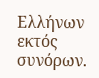Ελλήνων εκτός συνόρων.